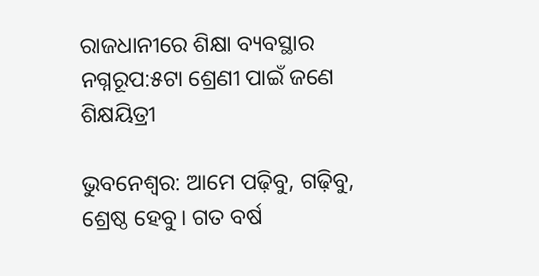ରାଜଧାନୀରେ ଶିକ୍ଷା ବ୍ୟବସ୍ଥାର ନଗ୍ନରୂପ:୫ଟା ଶ୍ରେଣୀ ପାଇଁ ଜଣେ ଶିକ୍ଷୟିତ୍ରୀ

ଭୁବନେଶ୍ୱର: ଆମେ ପଢ଼ିବୁ, ଗଢ଼ିବୁ, ଶ୍ରେଷ୍ଠ ହେବୁ। ଗତ ବର୍ଷ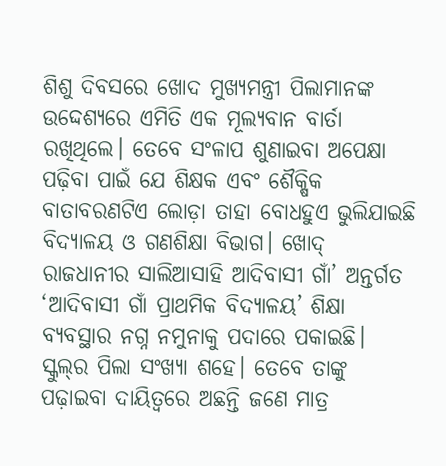ଶିଶୁ ଦିବସରେ ଖୋଦ ମୁଖ୍ୟମନ୍ତ୍ରୀ ପିଲାମାନଙ୍କ ଉଦ୍ଦେଶ୍ୟରେ ଏମିତି ଏକ ମୂଲ୍ୟବାନ ବାର୍ତା ରଖିଥିଲେ। ତେବେ ସଂଳାପ ଶୁଣାଇବା ଅପେକ୍ଷା ପଢ଼ିବା ପାଇଁ ଯେ ଶିକ୍ଷକ ଏବଂ ଶୈକ୍ଷିକ ବାତାବରଣଟିଏ ଲୋଡ଼ା ତାହା ବୋଧହୁଏ ଭୁଲିଯାଇଛି ବିଦ୍ୟାଳୟ ଓ ଗଣଶିକ୍ଷା ବିଭାଗ। ଖୋଦ୍‌ ରାଜଧାନୀର ସାଲିଆସାହି ଆଦିବାସୀ ଗାଁ’ ଅନ୍ତର୍ଗତ ‘ଆଦିବାସୀ ଗାଁ ପ୍ରାଥମିକ ବିଦ୍ୟାଳୟ’ ଶିକ୍ଷା ବ୍ୟବସ୍ଥାର ନଗ୍ନ ନମୁନାକୁ ପଦାରେ ପକାଇଛି।
ସ୍କୁଲ୍‌ର ପିଲା ସଂଖ୍ୟା ଶହେ। ତେବେ ତାଙ୍କୁ ପଢ଼ାଇବା ଦାୟିତ୍ୱରେ ଅଛନ୍ତି ଜଣେ ମାତ୍ର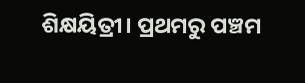ଶିକ୍ଷୟିତ୍ରୀ। ପ୍ରଥମରୁ ପଞ୍ଚମ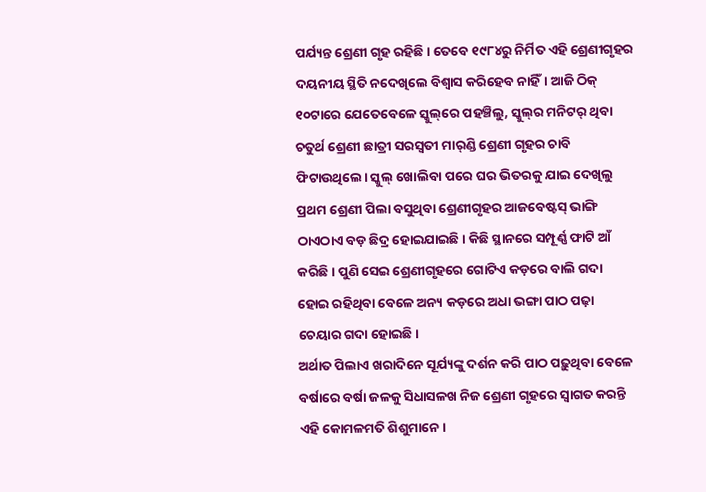ପର୍ଯ୍ୟନ୍ତ ଶ୍ରେଣୀ ଗୃହ ରହିଛି। ତେବେ ୧୯୮୪ରୁ ନିର୍ମିତ ଏହି ଶ୍ରେଣୀଗୃହର ଦୟନୀୟ ସ୍ଥିତି ନଦେଖିଲେ ବିଶ୍ୱାସ କରିହେବ ନାହିଁ। ଆଜି ଠିକ୍‌ ୧୦ଟାରେ ଯେତେବେଳେ ସ୍କୁଲ୍‌ରେ ପହଞ୍ଚିଲୁ, ସ୍କୁଲ୍‌ର ମନିଟର୍‌ ଥିବା ଚତୁର୍ଥ ଶ୍ରେଣୀ ଛାତ୍ରୀ ସରସ୍ୱତୀ ମାର୍‌ଣ୍ଡି ଶ୍ରେଣୀ ଗୃହର ଚାବି ଫିଟାଉଥିଲେ। ସ୍କୁଲ୍‌ ଖୋଲିବା ପରେ ଘର ଭିତରକୁ ଯାଇ ଦେଖିଲୁ ପ୍ରଥମ ଶ୍ରେଣୀ ପିଲା ବସୁଥିବା ଶ୍ରେଣୀଗୃହର ଆଜବେଷ୍ଟସ୍‌ ଭାଙ୍ଗି ଠାଏଠାଏ ବଡ଼ ଛିଦ୍ର ହୋଇଯାଇଛି। କିଛି ସ୍ଥାନରେ ସମ୍ପୂର୍ଣ୍ଣ ଫାଟି ଆଁ କରିଛି। ପୁଣି ସେଇ ଶ୍ରେଣୀଗୃହରେ ଗୋଟିଏ କଡ଼ରେ ବାଲି ଗଦା ହୋଇ ରହିଥିବା ବେଳେ ଅନ୍ୟ କଡ଼ରେ ଅଧା ଭଙ୍ଗା ପାଠ ପଢ଼ା ଚେୟାର ଗଦା ହୋଇଛି।
ଅର୍ଥାତ ପିଲାଏ ଖରାଦିନେ ସୂର୍ଯ୍ୟଙ୍କୁ ଦର୍ଶନ କରି ପାଠ ପଢ଼ୁଥିବା ବେଳେ ବର୍ଷାରେ ବର୍ଷା ଜଳକୁ ସିଧାସଳଖ ନିଜ ଶ୍ରେଣୀ ଗୃହରେ ସ୍ୱାଗତ କରନ୍ତି ଏହି କୋମଳମତି ଶିଶୁମାନେ।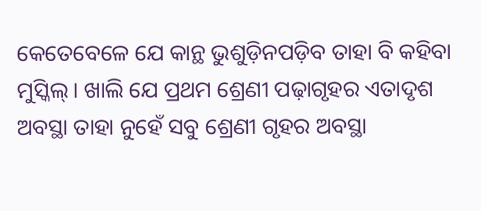କେତେବେଳେ ଯେ କାନ୍ଥ ଭୁଶୁଡ଼ିନପଡ଼ିବ ତାହା ବି କହିବା ମୁସ୍କିଲ୍‌। ଖାଲି ଯେ ପ୍ରଥମ ଶ୍ରେଣୀ ପଢ଼ାଗୃହର ଏତାଦୃଶ ଅବସ୍ଥା ତାହା ନୁହେଁ ସବୁ ଶ୍ରେଣୀ ଗୃହର ଅବସ୍ଥା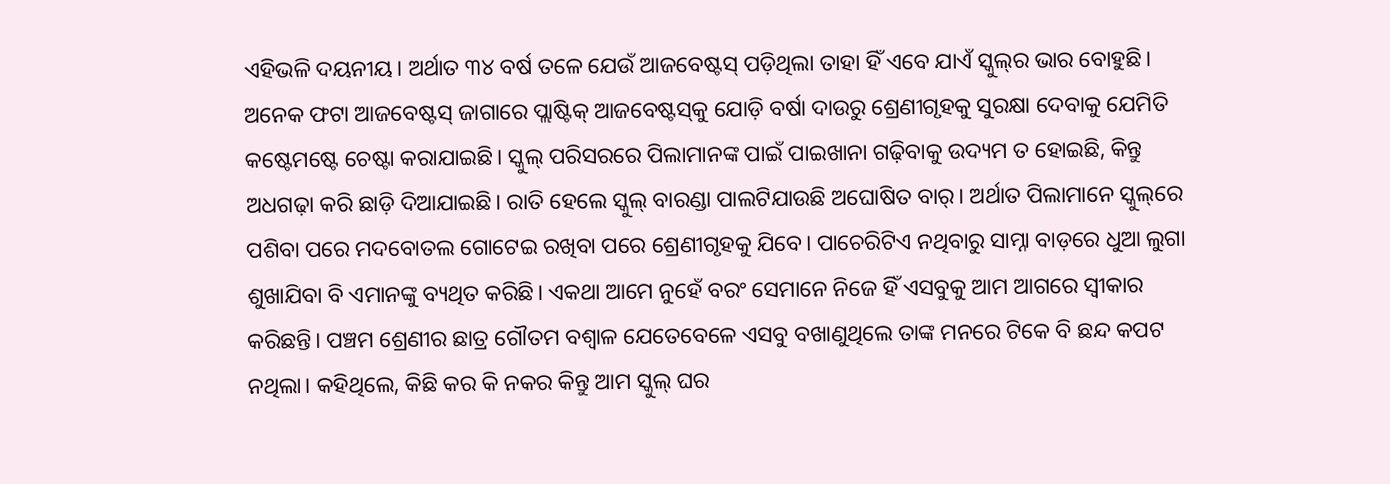ଏହିଭଳି ଦୟନୀୟ। ଅର୍ଥାତ ୩୪ ବର୍ଷ ତଳେ ଯେଉଁ ଆଜବେଷ୍ଟସ୍‌ ପଡ଼ିଥିଲା ତାହା ହିଁ ଏବେ ଯାଏଁ ସ୍କୁଲ୍‌ର ଭାର ବୋହୁଛି। ଅନେକ ଫଟା ଆଜବେଷ୍ଟସ୍‌ ଜାଗାରେ ପ୍ଲାଷ୍ଟିକ୍‌ ଆଜବେଷ୍ଟସ୍‌କୁ ଯୋଡ଼ି ବର୍ଷା ଦାଉରୁ ଶ୍ରେଣୀଗୃହକୁ ସୁରକ୍ଷା ଦେବାକୁ ଯେମିତି କଷ୍ଟେମଷ୍ଟେ ଚେଷ୍ଟା କରାଯାଇଛି। ସ୍କୁଲ୍‌ ପରିସରରେ ପିଲାମାନଙ୍କ ପାଇଁ ପାଇଖାନା ଗଢ଼ିବାକୁ ଉଦ୍ୟମ ତ ହୋଇଛି, କିନ୍ତୁ ଅଧଗଢ଼ା କରି ଛାଡ଼ି ଦିଆଯାଇଛି। ରାତି ହେଲେ ସ୍କୁଲ୍‌ ବାରଣ୍ଡା ପାଲଟିଯାଉଛି ଅଘୋଷିତ ବାର୍‌। ଅର୍ଥାତ ପିଲାମାନେ ସ୍କୁଲ୍‌ରେ ପଶିବା ପରେ ମଦବୋତଲ ଗୋଟେଇ ରଖିବା ପରେ ଶ୍ରେଣୀଗୃହକୁ ଯିବେ। ପାଚେରିଟିଏ ନଥିବାରୁ ସାମ୍ନା ବାଡ଼ରେ ଧୁଆ ଲୁଗା ଶୁଖାଯିବା ବି ଏମାନଙ୍କୁ ବ୍ୟଥିତ କରିଛି। ଏକଥା ଆମେ ନୁହେଁ ବରଂ ସେମାନେ ନିଜେ ହିଁ ଏସବୁକୁ ଆମ ଆଗରେ ସ୍ୱୀକାର କରିଛନ୍ତି। ପଞ୍ଚମ ଶ୍ରେଣୀର ଛାତ୍ର ଗୌତମ ବଶ୍ୱାଳ ଯେତେବେଳେ ଏସବୁ ବଖାଣୁଥିଲେ ତାଙ୍କ ମନରେ ଟିକେ ବି ଛନ୍ଦ କପଟ ନଥିଲା। କହିଥିଲେ, କିଛି କର କି ନକର କିନ୍ତୁ ଆମ ସ୍କୁଲ୍‌ ଘର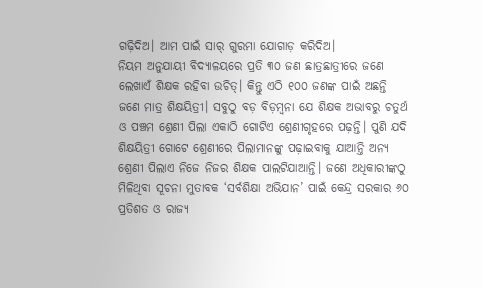ଗଢ଼ିଦିଅ। ଆମ ପାଇଁ ସାର୍‌ ଗୁରମା ଯୋଗାଡ଼ କରିଦିଅ।
ନିୟମ ଅନୁଯାୟୀ ବିଦ୍ୟାଳୟରେ ପ୍ରତି ୩୦ ଜଣ ଛାତ୍ରଛାତ୍ରୀରେ ଜଣେ ଲେଖାଏଁ ଶିକ୍ଷକ ରହିବା ଉଚିତ୍‌। କିନ୍ତୁ ଏଠି ୧୦୦ ଜଣଙ୍କ ପାଇଁ ଅଛନ୍ତି ଜଣେ ମାତ୍ର ଶିକ୍ଷୟିତ୍ରୀ। ସବୁଠୁ ବଡ଼ ବିଡ଼ମ୍ବନା ଯେ ଶିକ୍ଷକ ଅଭାବରୁ ଚତୁର୍ଥ ଓ ପଞ୍ଚମ ଶ୍ରେଣୀ ପିଲା ଏକାଠି ଗୋଟିଏ ଶ୍ରେଣୀଗୃହରେ ପଢ଼ନ୍ତି। ପୁଣି ଯଦି ଶିକ୍ଷୟିତ୍ରୀ ଗୋଟେ ଶ୍ରେଣୀରେ ପିଲାମାନଙ୍କୁ ପଢ଼ାଇବାକୁ ଯାଆନ୍ତି ଅନ୍ୟ ଶ୍ରେଣୀ ପିଲାଏ ନିଜେ ନିଜର ଶିକ୍ଷକ ପାଲଟିଯାଆନ୍ତି। ଜଣେ ଅଧିକାରୀଙ୍କଠୁ ମିଳିଥିବା ସୂଚନା ମୁତାବକ ‘ସର୍ବଶିକ୍ଷା ଅଭିଯାନ’ ପାଇଁ କେନ୍ଦ୍ର ସରକାର ୬୦ ପ୍ରତିଶତ ଓ ରାଜ୍ୟ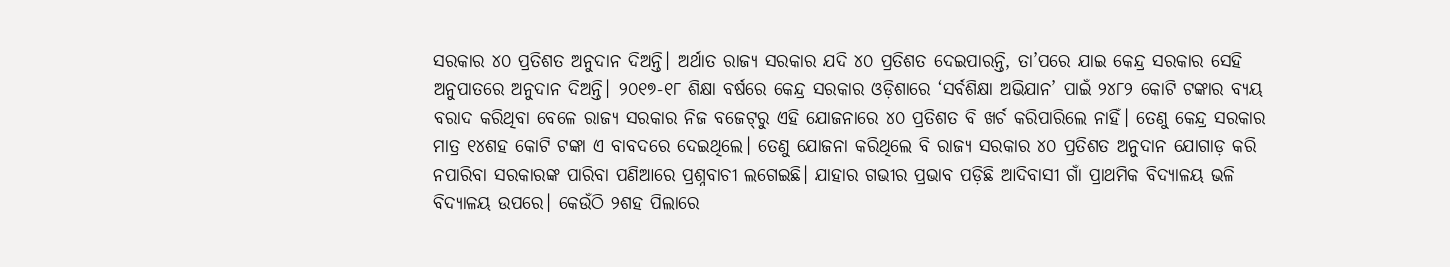ସରକାର ୪୦ ପ୍ରତିଶତ ଅନୁଦାନ ଦିଅନ୍ତି। ଅର୍ଥାତ ରାଜ୍ୟ ସରକାର ଯଦି ୪୦ ପ୍ରତିଶତ ଦେଇପାରନ୍ତି, ତା’ପରେ ଯାଇ କେନ୍ଦ୍ର ସରକାର ସେହି ଅନୁପାତରେ ଅନୁଦାନ ଦିଅନ୍ତି। ୨୦୧୭-୧୮ ଶିକ୍ଷା ବର୍ଷରେ କେନ୍ଦ୍ର ସରକାର ଓଡ଼ିଶାରେ ‘ସର୍ବଶିକ୍ଷା ଅଭିଯାନ’ ପାଇଁ ୨୪୮୨ କୋଟି ଟଙ୍କାର ବ୍ୟୟ ବରାଦ କରିଥିବା ବେଳେ ରାଜ୍ୟ ସରକାର ନିଜ ବଜେଟ୍‌ରୁ ଏହି ଯୋଜନାରେ ୪୦ ପ୍ରତିଶତ ବି ଖର୍ଚ କରିପାରିଲେ ନାହିଁ। ତେଣୁ କେନ୍ଦ୍ର ସରକାର ମାତ୍ର ୧୪ଶହ କୋଟି ଟଙ୍କା ଏ ବାବଦରେ ଦେଇଥିଲେ। ତେଣୁ ଯୋଜନା କରିଥିଲେ ବି ରାଜ୍ୟ ସରକାର ୪୦ ପ୍ରତିଶତ ଅନୁଦାନ ଯୋଗାଡ଼ କରି ନପାରିବା ସରକାରଙ୍କ ପାରିବା ପଣିଆରେ ପ୍ରଶ୍ନବାଚୀ ଲଗେଇଛି। ଯାହାର ଗଭୀର ପ୍ରଭାବ ପଡ଼ିଛି ଆଦିବାସୀ ଗାଁ ପ୍ରାଥମିକ ବିଦ୍ୟାଳୟ ଭଳି ବିଦ୍ୟାଳୟ ଉପରେ। କେଉଁଠି ୨ଶହ ପିଲାରେ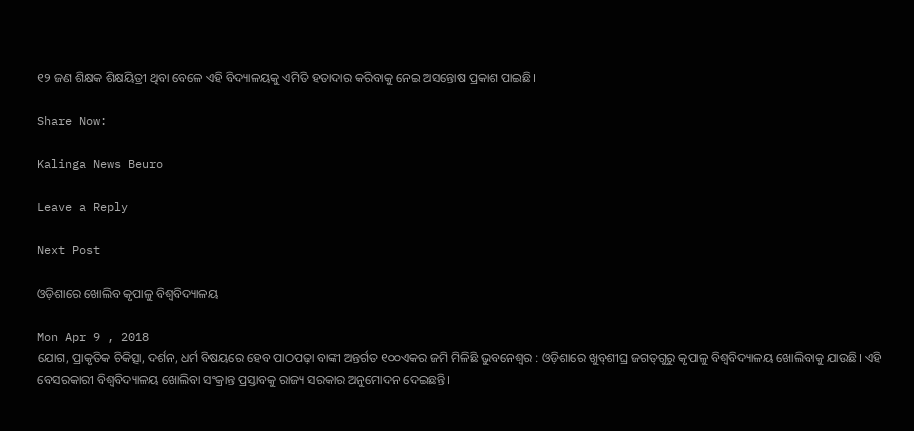୧୨ ଜଣ ଶିକ୍ଷକ ଶିକ୍ଷୟିତ୍ରୀ ଥିବା ବେଳେ ଏହି ବିଦ୍ୟାଳୟକୁ ଏମିତି ହତାଦାର କରିବାକୁ ନେଇ ଅସନ୍ତୋଷ ପ୍ରକାଶ ପାଇଛି।

Share Now:

Kalinga News Beuro

Leave a Reply

Next Post

ଓଡ଼ିଶାରେ ଖୋଲିବ କୃପାଳୁ ବିଶ୍ୱବିଦ୍ୟାଳୟ

Mon Apr 9 , 2018
ଯୋଗ, ପ୍ରାକୃତିକ ଚିକିତ୍ସା, ଦର୍ଶନ, ଧର୍ମ ବିଷୟରେ ହେବ ପାଠପଢ଼ା ବାଙ୍କୀ ଅନ୍ତର୍ଗତ ୧୦୦ଏକର ଜମି ମିଳିଛି ଭୁବନେଶ୍ୱର : ଓଡ଼ିଶାରେ ଖୁବ୍‌ଶୀଘ୍ର ଜଗତ୍‌ଗୁରୁ କୃପାଳୁ ବିଶ୍ୱବିଦ୍ୟାଳୟ ଖୋଲିବାକୁ ଯାଉଛି। ଏହି ବେସରକାରୀ ବିଶ୍ୱବିଦ୍ୟାଳୟ ଖୋଲିବା ସଂକ୍ରାନ୍ତ ପ୍ରସ୍ତାବକୁ ରାଜ୍ୟ ସରକାର ଅନୁମୋଦନ ଦେଇଛନ୍ତି।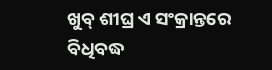ଖୁବ୍‌ ଶୀଘ୍ର ଏ ସଂକ୍ରାନ୍ତରେ ବିଧିବଦ୍ଧ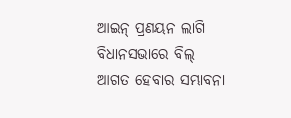ଆଇନ୍‌ ପ୍ରଣୟନ ଲାଗି ବିଧାନସଭାରେ ବିଲ୍‌ ଆଗତ ହେବାର ସମ୍ଭାବନା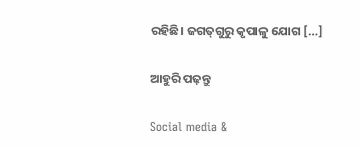ରହିଛି। ଜଗତ୍‌ଗୁରୁ କୃପାଳୁ ଯୋଗ […]

ଆହୁରି ପଢ଼ନ୍ତୁ

Social media &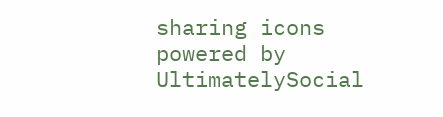sharing icons powered by UltimatelySocial